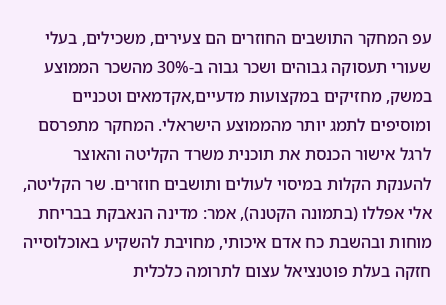עפ המחקר התושבים החוזרים הם צעירים, משכילים, בעלי שעורי תעסוקה גבוהים ושכר גבוה ב-30% מהשכר הממוצע במשק, מחזיקים במקצועות מדעיים,אקדמאים וטכניים ומוסיפים לתמג יותר מהממוצע הישראלי. המחקר מתפרסם לרגל אישור הכנסת את תוכנית משרד הקליטה והאוצר להענקת הקלות במיסוי לעולים ותושבים חוזרים. שר הקליטה, אלי אפללו (בתמונה הקטנה), אמר: מדינה הנאבקת בבריחת מוחות ובהשבת כח אדם איכותי, מחויבת להשקיע באוכלוסייה חזקה בעלת פוטנציאל עצום לתרומה כלכלית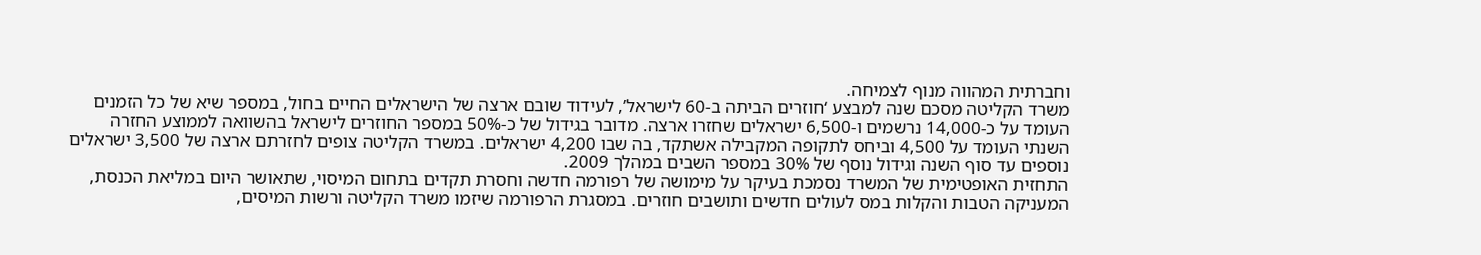וחברתית המהווה מנוף לצמיחה.
משרד הקליטה מסכם שנה למבצע ‘חוזרים הביתה ב-60 לישראל’, לעידוד שובם ארצה של הישראלים החיים בחול, במספר שיא של כל הזמנים העומד על כ-14,000 נרשמים ו-6,500 ישראלים שחזרו ארצה. מדובר בגידול של כ-50% במספר החוזרים לישראל בהשוואה לממוצע החזרה השנתי העומד על 4,500 וביחס לתקופה המקבילה אשתקד, בה שבו 4,200 ישראלים. במשרד הקליטה צופים לחזרתם ארצה של 3,500 ישראלים נוספים עד סוף השנה וגידול נוסף של 30% במספר השבים במהלך 2009.
התחזית האופטימית של המשרד נסמכת בעיקר על מימושה של רפורמה חדשה וחסרת תקדים בתחום המיסוי, שתאושר היום במליאת הכנסת, המעניקה הטבות והקלות במס לעולים חדשים ותושבים חוזרים. במסגרת הרפורמה שיזמו משרד הקליטה ורשות המיסים,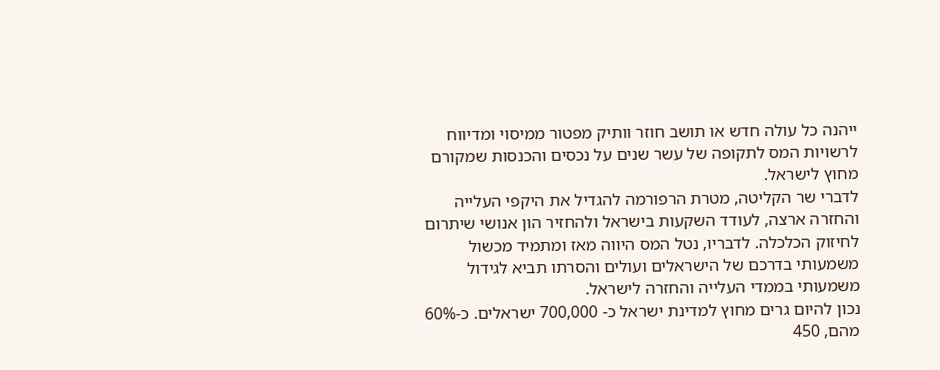ייהנה כל עולה חדש או תושב חוזר וותיק מפטור ממיסוי ומדיווח לרשויות המס לתקופה של עשר שנים על נכסים והכנסות שמקורם מחוץ לישראל.
לדברי שר הקליטה, מטרת הרפורמה להגדיל את היקפי העלייה והחזרה ארצה, לעודד השקעות בישראל ולהחזיר הון אנושי שיתרום לחיזוק הכלכלה. לדבריו, נטל המס היווה מאז ומתמיד מכשול משמעותי בדרכם של הישראלים ועולים והסרתו תביא לגידול משמעותי בממדי העלייה והחזרה לישראל.
נכון להיום גרים מחוץ למדינת ישראל כ- 700,000 ישראלים. כ-60% מהם, 450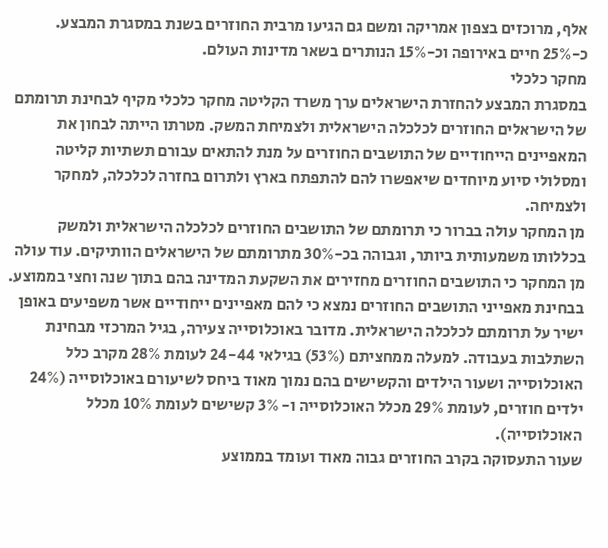אלף, מרוכזים בצפון אמריקה ומשם גם הגיעו מרבית החוזרים בשנת במסגרת המבצע. כ-25% חיים באירופה וכ-15% הנותרים בשאר מדינות העולם.
מחקר כלכלי
במסגרת המבצע להחזרת הישראלים ערך משרד הקליטה מחקר כלכלי מקיף לבחינת תרומתם של הישראלים החוזרים לכלכלה הישראלית ולצמיחת המשק. מטרתו הייתה לבחון את המאפיינים הייחודיים של התושבים החוזרים על מנת להתאים עבורם תשתיות קליטה ומסלולי סיוע מיוחדים שיאפשרו להם להתפתח בארץ ולתרום בחזרה לכלכלה, למחקר ולצמיחה.
מן המחקר עולה בברור כי תרומתם של התושבים החוזרים לכלכלה הישראלית ולמשק בכללותו משמעותית ביותר, וגבוהה בכ-30% מתרומתם של הישראלים הוותיקים. עוד עולה מן המחקר כי התושבים החוזרים מחזירים את השקעת המדינה בהם בתוך שנה וחצי בממוצע.
בבחינת מאפייני התושבים החוזרים נמצא כי להם מאפיינים ייחודיים אשר משפיעים באופן ישיר על תרומתם לכלכלה הישראלית. מדובר באוכלוסייה צעירה, בגיל המרכזי מבחינת השתלבות בעבודה. למעלה ממחציתם (53%) בגילאי 24-44 לעומת 28% מקרב כלל האוכלוסייה ושעור הילדים והקשישים בהם נמוך מאוד ביחס לשיעורם באוכלוסייה (24% ילדים חוזרים, לעומת 29% מכלל האוכלוסייה ו- 3% קשישים לעומת 10% מכלל האוכלוסייה).
שעור התעסוקה בקרב החוזרים גבוה מאוד ועומד בממוצע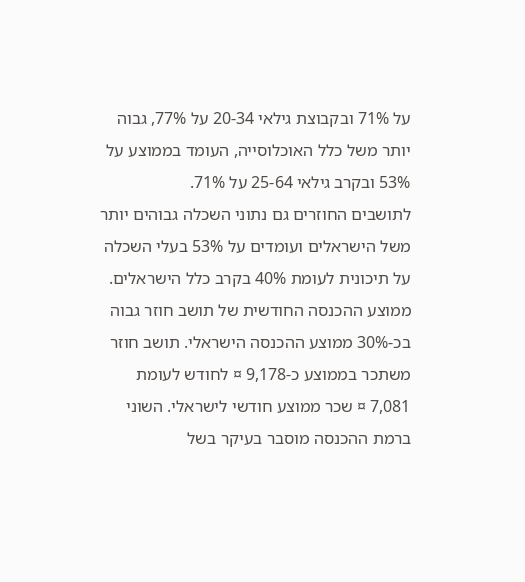על 71% ובקבוצת גילאי 20-34 על 77%, גבוה יותר משל כלל האוכלוסייה, העומד בממוצע על 53% ובקרב גילאי 25-64 על 71%.
לתושבים החוזרים גם נתוני השכלה גבוהים יותר משל הישראלים ועומדים על 53% בעלי השכלה על תיכונית לעומת 40% בקרב כלל הישראלים.
ממוצע ההכנסה החודשית של תושב חוזר גבוה בכ-30% ממוצע ההכנסה הישראלי. תושב חוזר משתכר בממוצע כ-9,178 ¤ לחודש לעומת 7,081 ¤ שכר ממוצע חודשי לישראלי. השוני ברמת ההכנסה מוסבר בעיקר בשל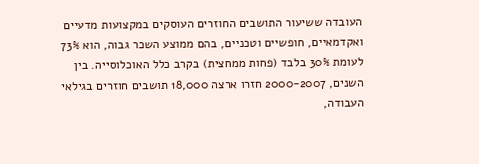העובדה ששיעור התושבים החוזרים העוסקים במקצועות מדעיים ואקדמאיים, חופשיים וטכניים, בהם ממוצע השכר גבוה, הוא 73% לעומת 30% בלבד (פחות ממחצית) בקרב כלל האוכלוסייה. בין השנים, 2000-2007 חזרו ארצה 18,000 תושבים חוזרים בגילאי העבודה,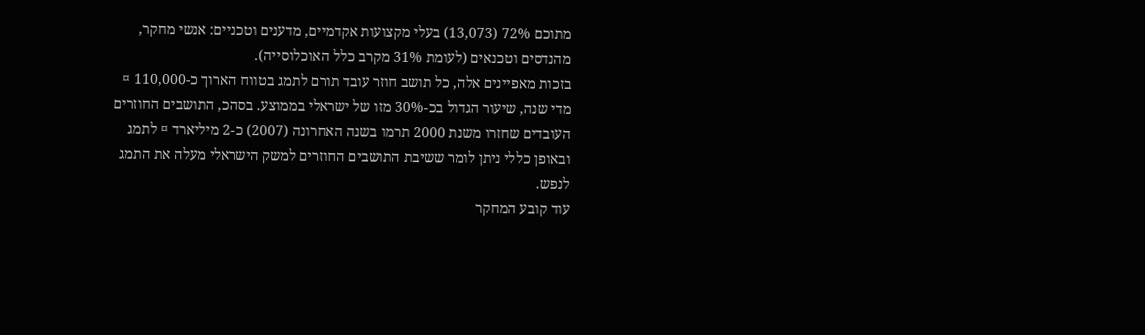מתוכם 72% (13,073) בעלי מקצועות אקדמיים, מדענים וטכניים: אנשי מחקר, מהנדסים וטכנאים (לעומת 31% מקרב כלל האוכלוסייה).
בזכות מאפיינים אלה, כל תושב חוזר עובד תורם לתמג בטווח הארוך כ-110,000 ¤ מדי שנה, שיעור הגדול בכ-30% מזו של ישראלי בממוצע. בסהכ, התושבים החוזרים העובדים שחזרו משנת 2000 תרמו בשנה האחרונה (2007) כ-2 מיליארד ¤ לתמג ובאופן כללי ניתן לומר ששיבת התושבים החוזרים למשק הישראלי מעלה את התמג לנפש.
עוד קובע המחקר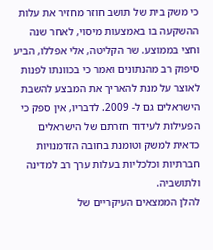כי משק בית של תושב חוזר מחזיר את עלות ההשקעה בו באמצעות מיסוי, לאחר שנה וחצי בממוצע. שר הקליטה, אלי אפללו, הביע סיפוק רב מהנתונים ואמר כי בכוונתו לפנות לאוצר על מנת להאריך את המבצע להשבת הישראלים גם ל- 2009. לדבריו, אין ספק כי הפעילות לעידוד חזרתם של הישראלים כדאית למשק וטומנת בחובה הזדמנויות חברתיות וכלכליות בעלות ערך רב למדינה ולתושביה.
להלן הממצאים העיקריים של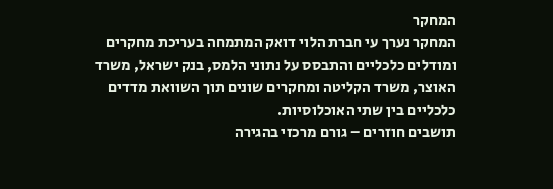המחקר
המחקר נערך עי חברת הלוי דואק המתמחה בעריכת מחקרים ומודלים כלכליים והתבסס על נתוני הלמס, בנק ישראל, משרד האוצר, משרד הקליטה ומחקרים שונים תוך השוואת מדדים כלכליים בין שתי האוכלוסיות.
תושבים חוזרים – גורם מרכזי בהגירה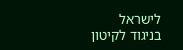לישראל
בניגוד לקיטון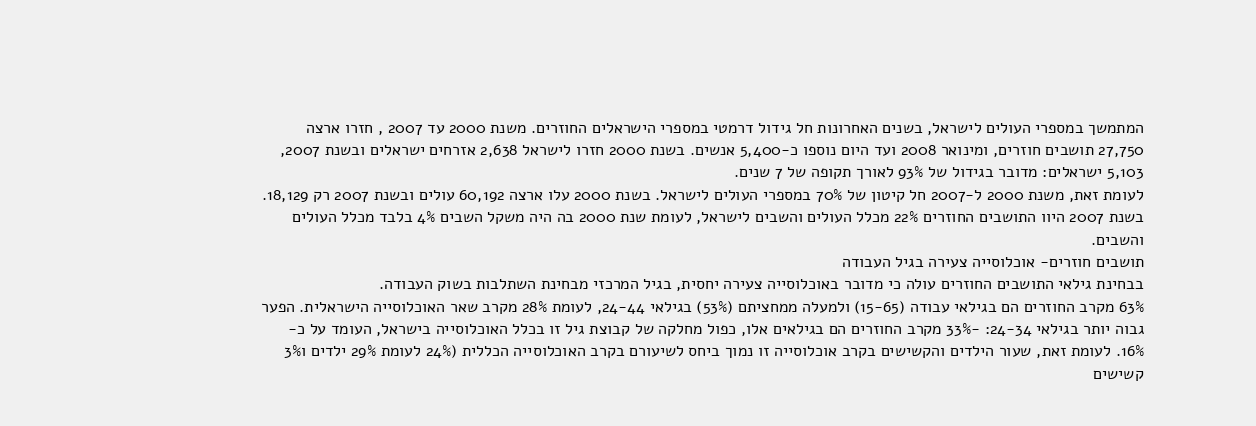המתמשך במספרי העולים לישראל, בשנים האחרונות חל גידול דרמטי במספרי הישראלים החוזרים. משנת 2000 עד 2007 , חזרו ארצה 27,750 תושבים חוזרים, ומינואר 2008 ועד היום נוספו כ-5,400 אנשים. בשנת 2000 חזרו לישראל 2,638 אזרחים ישראלים ובשנת 2007, 5,103 ישראלים: מדובר בגידול של 93% לאורך תקופה של 7 שנים.
לעומת זאת, משנת 2000 ל-2007 חל קיטון של 70% במספרי העולים לישראל. בשנת 2000 עלו ארצה 60,192 עולים ובשנת 2007 רק 18,129.
בשנת 2007 היוו התושבים החוזרים 22% מכלל העולים והשבים לישראל, לעומת שנת 2000 בה היה משקל השבים 4% בלבד מכלל העולים והשבים.
תושבים חוזרים- אוכלוסייה צעירה בגיל העבודה
בבחינת גילאי התושבים החוזרים עולה כי מדובר באוכלוסייה צעירה יחסית, בגיל המרכזי מבחינת השתלבות בשוק העבודה.
63% מקרב החוזרים הם בגילאי עבודה (15-65) ולמעלה ממחציתם (53%) בגילאי 24-44, לעומת 28% מקרב שאר האוכלוסייה הישראלית. הפער גבוה יותר בגילאי 24-34: -33% מקרב החוזרים הם בגילאים אלו, כפול מחלקה של קבוצת גיל זו בכלל האוכלוסייה בישראל, העומד על כ- 16%. לעומת זאת, שעור הילדים והקשישים בקרב אוכלוסייה זו נמוך ביחס לשיעורם בקרב האוכלוסייה הכללית (24% לעומת 29% ילדים ו3% קשישים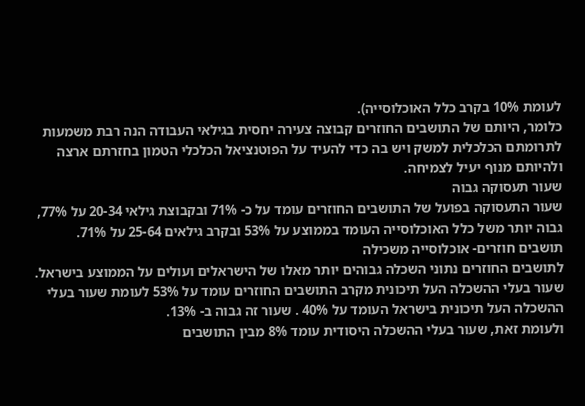לעומת 10% בקרב כלל האוכלוסייה).
כלומר, היותם של התושבים החוזרים קבוצה צעירה יחסית בגילאי העבודה הנה רבת משמעות לתרומתם הכלכלית למשק ויש בה כדי להעיד על הפוטנציאל הכלכלי הטמון בחזרתם ארצה ולהיותם מנוף יעיל לצמיחה.
שעור תעסוקה גבוה
שעור התעסוקה בפועל של התושבים החוזרים עומד על כ- 71% ובקבוצת גילאי 20-34 על 77%, גבוה יותר משל כלל האוכלוסייה העומד בממוצע על 53% ובקרב גילאים 25-64 על 71%.
תושבים חוזרים- אוכלוסייה משכילה
לתושבים החוזרים נתוני השכלה גבוהים יותר מאלו של הישראלים ועולים על הממוצע בישראל.
שעור בעלי ההשכלה העל תיכונית מקרב התושבים החוזרים עומד על 53% לעומת שעור בעלי ההשכלה העל תיכונית בישראל העומד על 40% . שעור זה גבוה ב- 13%.
ולעומת זאת, שעור בעלי ההשכלה היסודית עומד 8% מבין התושבים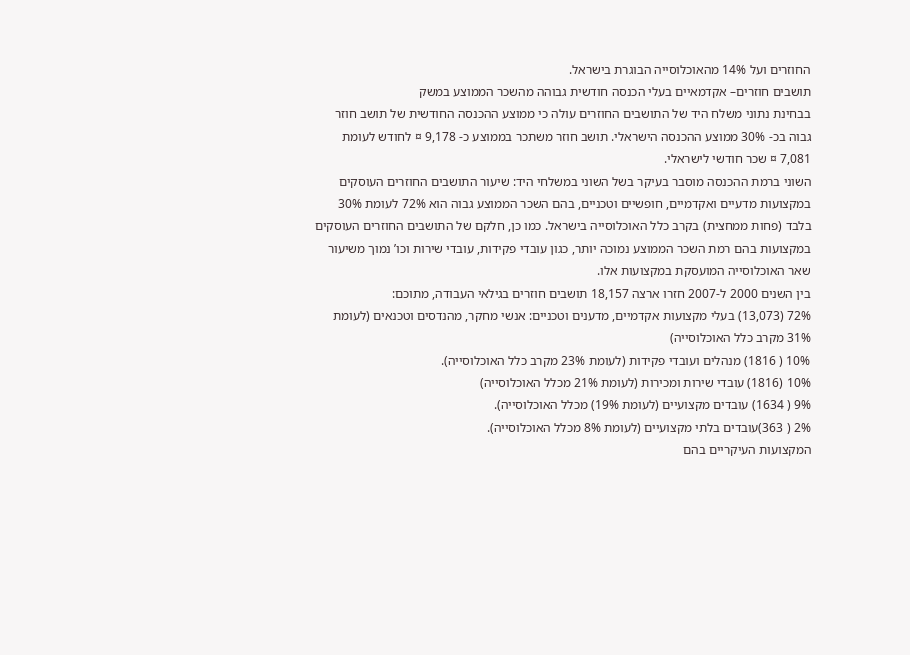החוזרים ועל 14% מהאוכלוסייה הבוגרת בישראל.
תושבים חוזרים– אקדמאיים בעלי הכנסה חודשית גבוהה מהשכר הממוצע במשק
בבחינת נתוני משלח היד של התושבים החוזרים עולה כי ממוצע ההכנסה החודשית של תושב חוזר גבוה בכ- 30% ממוצע ההכנסה הישראלי. תושב חוזר משתכר בממוצע כ- 9,178 ¤ לחודש לעומת 7,081 ¤ שכר חודשי לישראלי.
השוני ברמת ההכנסה מוסבר בעיקר בשל השוני במשלחי היד: שיעור התושבים החוזרים העוסקים במקצועות מדעיים ואקדמיים, חופשיים וטכניים, בהם השכר הממוצע גבוה הוא 72% לעומת 30% בלבד (פחות ממחצית) בקרב כלל האוכלוסייה בישראל. כמו כן, חלקם של התושבים החוזרים העוסקים במקצועות בהם רמת השכר הממוצע נמוכה יותר, כגון עובדי פקידות, עובדי שירות וכו’ נמוך משיעור שאר האוכלוסייה המועסקת במקצועות אלו.
בין השנים 2000 ל-2007 חזרו ארצה 18,157 תושבים חוזרים בגילאי העבודה, מתוכם:
72% (13,073) בעלי מקצועות אקדמיים, מדענים וטכניים: אנשי מחקר, מהנדסים וטכנאים (לעומת 31% מקרב כלל האוכלוסייה)
10% ( 1816) מנהלים ועובדי פקידות (לעומת 23% מקרב כלל האוכלוסייה).
10% (1816) עובדי שירות ומכירות (לעומת 21% מכלל האוכלוסייה)
9% ( 1634) עובדים מקצועיים (לעומת 19%) מכלל האוכלוסייה).
2% ( 363)עובדים בלתי מקצועיים (לעומת 8% מכלל האוכלוסייה).
המקצועות העיקריים בהם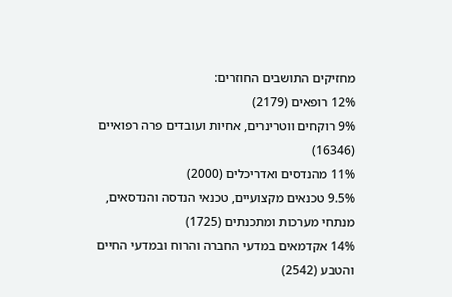מחזיקים התושבים החוזרים:
12% רופאים (2179)
9% רוקחים ווטרינרים, אחיות ועובדים פרה רפואיים (16346)
11% מהנדסים ואדריכלים (2000)
9.5% טכנאים מקצועיים, טכנאי הנדסה והנדסאים, מנתחי מערכות ומתכנתים (1725)
14% אקדמאים במדעי החברה והרוח ובמדעי החיים והטבע (2542)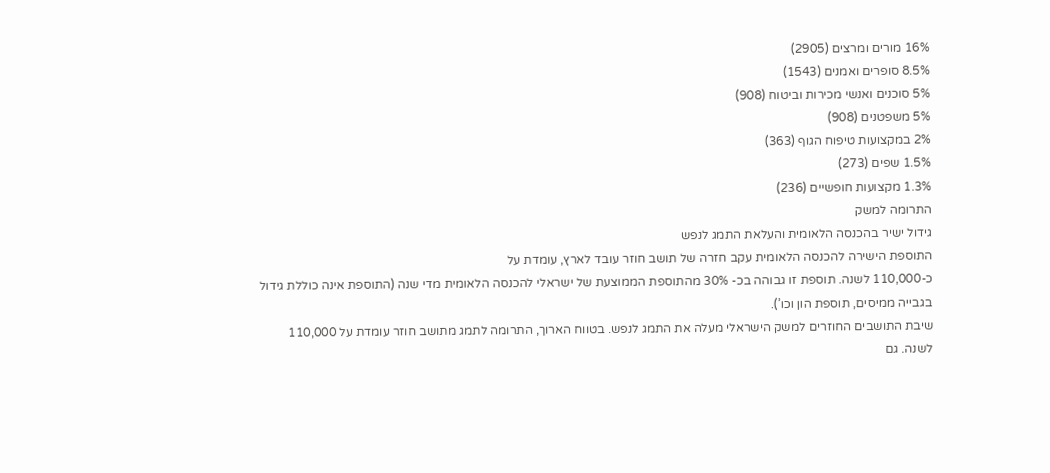16% מורים ומרצים (2905)
8.5% סופרים ואמנים (1543)
5% סוכנים ואנשי מכירות וביטוח (908)
5% משפטנים (908)
2% במקצועות טיפוח הגוף (363)
1.5% שפים (273)
1.3% מקצועות חופשיים (236)
התרומה למשק
גידול ישיר בהכנסה הלאומית והעלאת התמג לנפש
התוספת הישירה להכנסה הלאומית עקב חזרה של תושב חוזר עובד לארץ, עומדת על
כ-110,000 לשנה. תוספת זו גבוהה בכ- 30% מהתוספת הממוצעת של ישראלי להכנסה הלאומית מדי שנה (התוספת אינה כוללת גידול בגבייה ממיסים, תוספת הון וכו’).
שיבת התושבים החוזרים למשק הישראלי מעלה את התמג לנפש. בטווח הארוך, התרומה לתמג מתושב חוזר עומדת על 110,000 לשנה. גם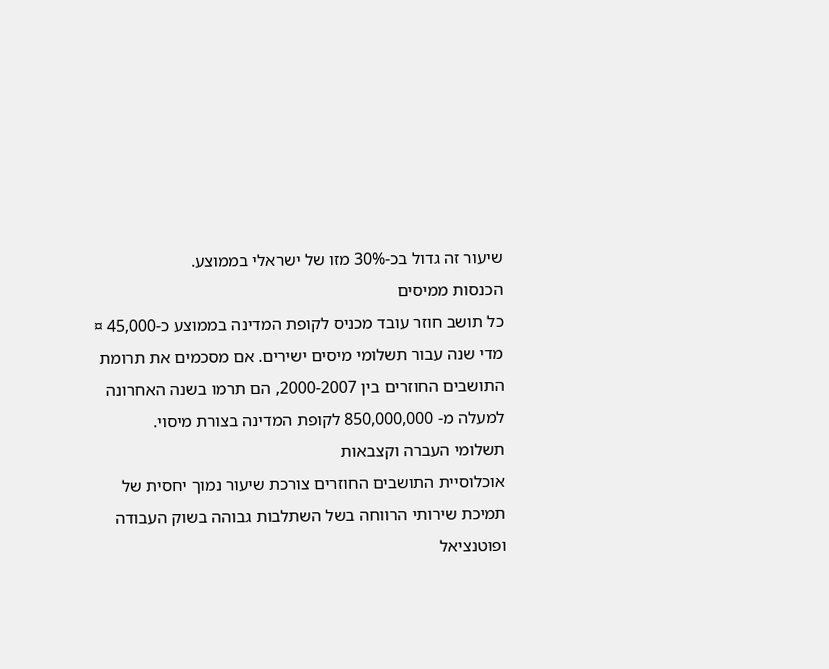שיעור זה גדול בכ-30% מזו של ישראלי בממוצע.
הכנסות ממיסים
כל תושב חוזר עובד מכניס לקופת המדינה בממוצע כ-45,000 ¤ מדי שנה עבור תשלומי מיסים ישירים. אם מסכמים את תרומת התושבים החוזרים בין 2000-2007, הם תרמו בשנה האחרונה למעלה מ- 850,000,000 לקופת המדינה בצורת מיסוי.
תשלומי העברה וקצבאות
אוכלוסיית התושבים החוזרים צורכת שיעור נמוך יחסית של תמיכת שירותי הרווחה בשל השתלבות גבוהה בשוק העבודה ופוטנציאל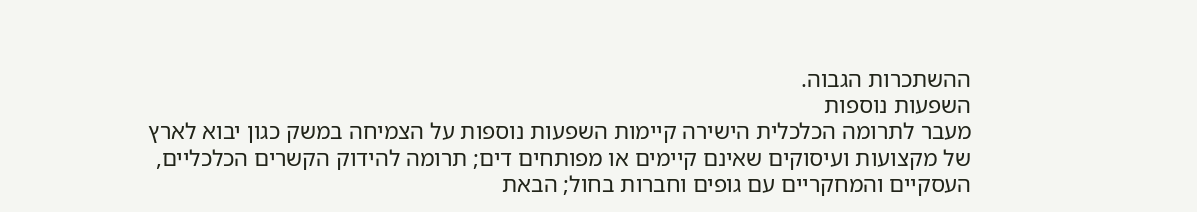ההשתכרות הגבוה.
השפעות נוספות
מעבר לתרומה הכלכלית הישירה קיימות השפעות נוספות על הצמיחה במשק כגון יבוא לארץ של מקצועות ועיסוקים שאינם קיימים או מפותחים דים; תרומה להידוק הקשרים הכלכליים, העסקיים והמחקריים עם גופים וחברות בחול; הבאת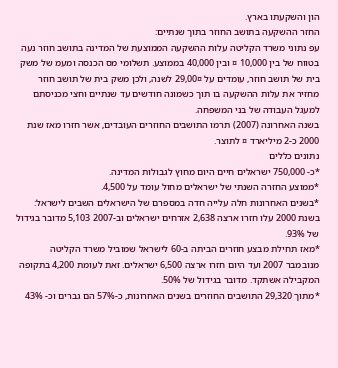הון והשקעתו בארץ.
החזר ההשקעה בתושב החוזר בתוך שנתיים:
עפ נתוני משרד הקליטה עלות ההשקעה הממוצעת של המדינה בתושב חוזר נעה בטווח של בין 10,000 ¤ ובין 40,000 בממוצע. תשלומי מס הכנסה ומעמ של משק בית של תושב חוזר, עומדים על 29,00¤ לשנה, ולכן משק בית של תושב חוזר מחזיר את עלות ההשקעה בו תוך כשמונה חודשים עד שנתיים וחצי מכניסתם למעגל העבודה של בני המשפחה.
בשנה האחרונה (2007) תרמו התושבים החוזרים העובדים, אשר חזרו מאז שנת 2000 כ-2 מיליארד ¤ לתוצר.
נתונים כללים
*כ- 750,000 ישראלים חיים היום מחוץ לגבולות המדינה.
*ממוצע החזרה השנתי של ישראלים מחול עומד על 4,500.
*בשנים האחרונות חלה עלייה חדה במספרם של הישראלים השבים לישראל: בשנת 2000 עלו חזרו ארצה 2,638 אזרחים ישראלים וב-2007 5,103 מדובר בגידול של 93%.
*מאז תחילת מבצע חוזרים הביתה ב-60 לישראל שמוביל משרד הקליטה מנובמבר 2007 ועד היום חזרו ארצה 6,500 ישראלים. זאת לעומת 4,200 בתקופה המקבילה אשתקד. מדובר בגידול של 50%.
*מתוך 29,320 התושבים החוזרים בשנים האחרונות, כ-57% הם גברים וכ- 43%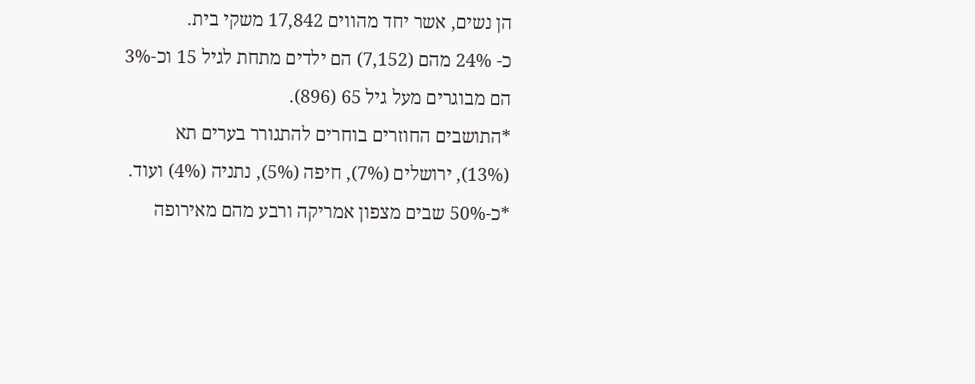הן נשים, אשר יחד מהווים 17,842 משקי בית.
כ- 24% מהם (7,152) הם ילדים מתחת לגיל 15 וכ-3% הם מבוגרים מעל גיל 65 (896).
*התושבים החוזרים בוחרים להתגורר בערים תא (13%), ירושלים (7%), חיפה (5%), נתניה (4%) ועוד.
*כ-50% שבים מצפון אמריקה ורבע מהם מאירופה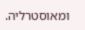ומאוסטרליה.